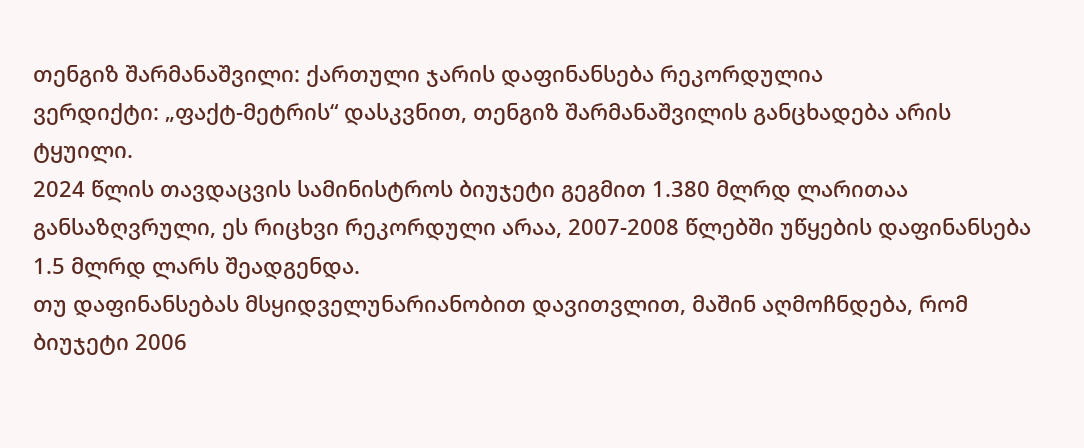თენგიზ შარმანაშვილი: ქართული ჯარის დაფინანსება რეკორდულია
ვერდიქტი: „ფაქტ-მეტრის“ დასკვნით, თენგიზ შარმანაშვილის განცხადება არის ტყუილი.
2024 წლის თავდაცვის სამინისტროს ბიუჯეტი გეგმით 1.380 მლრდ ლარითაა განსაზღვრული, ეს რიცხვი რეკორდული არაა, 2007-2008 წლებში უწყების დაფინანსება 1.5 მლრდ ლარს შეადგენდა.
თუ დაფინანსებას მსყიდველუნარიანობით დავითვლით, მაშინ აღმოჩნდება, რომ ბიუჯეტი 2006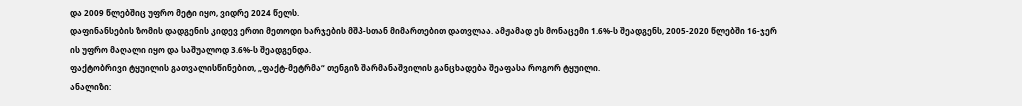და 2009 წლებშიც უფრო მეტი იყო, ვიდრე 2024 წელს.
დაფინანსების ზომის დადგენის კიდევ ერთი მეთოდი ხარჯების მშპ-სთან მიმართებით დათვლაა. ამჟამად ეს მონაცემი 1.6%-ს შეადგენს, 2005-2020 წლებში 16-ჯერ ის უფრო მაღალი იყო და საშუალოდ 3.6%-ს შეადგენდა.
ფაქტობრივი ტყუილის გათვალისწინებით, „ფაქტ-მეტრმა“ თენგიზ შარმანაშვილის განცხადება შეაფასა როგორ ტყუილი.
ანალიზი: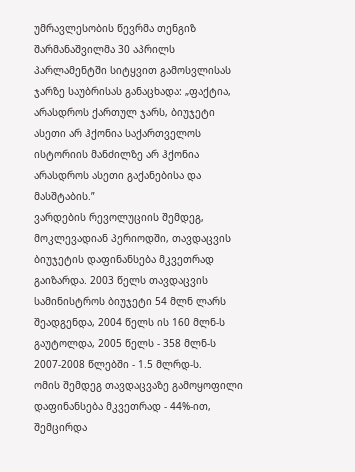უმრავლესობის წევრმა თენგიზ შარმანაშვილმა 30 აპრილს პარლამენტში სიტყვით გამოსვლისას ჯარზე საუბრისას განაცხადა: „ფაქტია, არასდროს ქართულ ჯარს, ბიუჯეტი ასეთი არ ჰქონია საქართველოს ისტორიის მანძილზე არ ჰქონია არასდროს ასეთი გაქანებისა და მასშტაბის.”
ვარდების რევოლუციის შემდეგ, მოკლევადიან პერიოდში, თავდაცვის ბიუჯეტის დაფინანსება მკვეთრად გაიზარდა. 2003 წელს თავდაცვის სამინისტროს ბიუჯეტი 54 მლნ ლარს შეადგენდა, 2004 წელს ის 160 მლნ-ს გაუტოლდა, 2005 წელს - 358 მლნ-ს 2007-2008 წლებში - 1.5 მლრდ-ს.
ომის შემდეგ თავდაცვაზე გამოყოფილი დაფინანსება მკვეთრად - 44%-ით, შემცირდა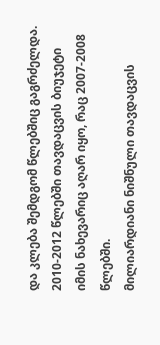და კლება შემდგომ წლებშიც გაგრძელდა. 2010-2012 წლებში თავდაცვის ბიუჯეტი იმის ნახევარიც აღარ იყო, რაც 2007-2008 წლებში.
მილიარდიანი ნიშნული თავდაცვის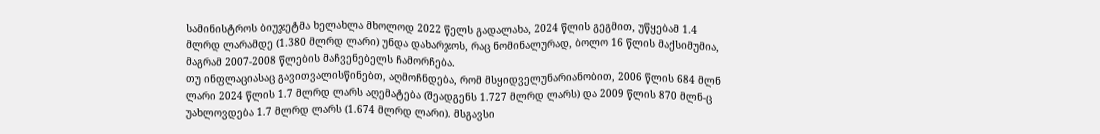სამინისტროს ბიუჯეტმა ხელახლა მხოლოდ 2022 წელს გადალახა, 2024 წლის გეგმით, უწყებამ 1.4 მლრდ ლარამდე (1.380 მლრდ ლარი) უნდა დახარჯოს, რაც ნომინალურად, ბოლო 16 წლის მაქსიმუმია, მაგრამ 2007-2008 წლების მაჩვენებელს ჩამორჩება.
თუ ინფლაციასაც გავითვალისწინებთ, აღმოჩნდება, რომ მსყიდველუნარიანობით, 2006 წლის 684 მლნ ლარი 2024 წლის 1.7 მლრდ ლარს აღემატება (შეადგენს 1.727 მლრდ ლარს) და 2009 წლის 870 მლნ-ც უახლოვდება 1.7 მლრდ ლარს (1.674 მლრდ ლარი). მსგავსი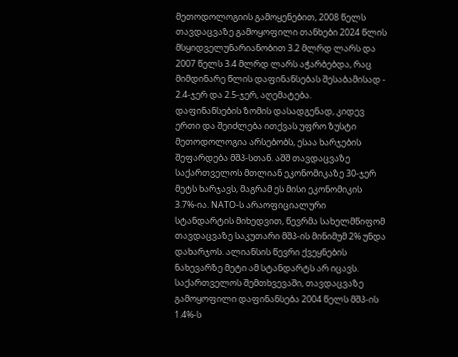მეთოდოლოგიის გამოყენებით, 2008 წელს თავდაცვაზე გამოყოფილი თანხები 2024 წლის მსყიდველუნარიანობით 3.2 მლრდ ლარს და 2007 წელს 3.4 მლრდ ლარს აჭარბებდა, რაც მიმდინარე წლის დაფინანსებას შესაბამისად - 2.4-ჯერ და 2.5-ჯერ, აღემატება.
დაფინანსების ზომის დასადგენად, კიდევ ერთი და შეიძლება ითქვას უფრო ზუსტი მეთოდოლოგია არსებობს, ესაა ხარჯების შეფარდება მშპ-სთან. აშშ თავდაცვაზე საქართველოს მთლიან ეკონომიკაზე 30-ჯერ მეტს ხარჯავს, მაგრამ ეს მისი ეკონომიკის 3.7%-ია. NATO-ს არაოფიციალური სტანდარტის მიხედვით, წევრმა სახელმწიფომ თავდაცვაზე საკუთარი მშპ-ის მინიმუმ 2% უნდა დახარჯოს. ალიანსის წევრი ქვეყნების ნახევარზე მეტი ამ სტანდარტს არ იცავს.
საქართველოს შემთხვევაში, თავდაცვაზე გამოყოფილი დაფინანსება 2004 წელს მშპ-ის 1.4%-ს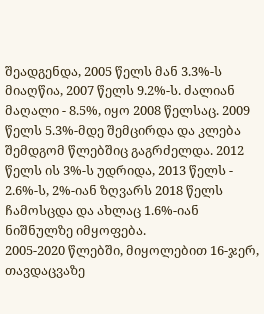შეადგენდა, 2005 წელს მან 3.3%-ს მიაღწია, 2007 წელს 9.2%-ს. ძალიან მაღალი - 8.5%, იყო 2008 წელსაც. 2009 წელს 5.3%-მდე შემცირდა და კლება შემდგომ წლებშიც გაგრძელდა. 2012 წელს ის 3%-ს უდრიდა, 2013 წელს - 2.6%-ს, 2%-იან ზღვარს 2018 წელს ჩამოსცდა და ახლაც 1.6%-იან ნიშნულზე იმყოფება.
2005-2020 წლებში, მიყოლებით 16-ჯერ, თავდაცვაზე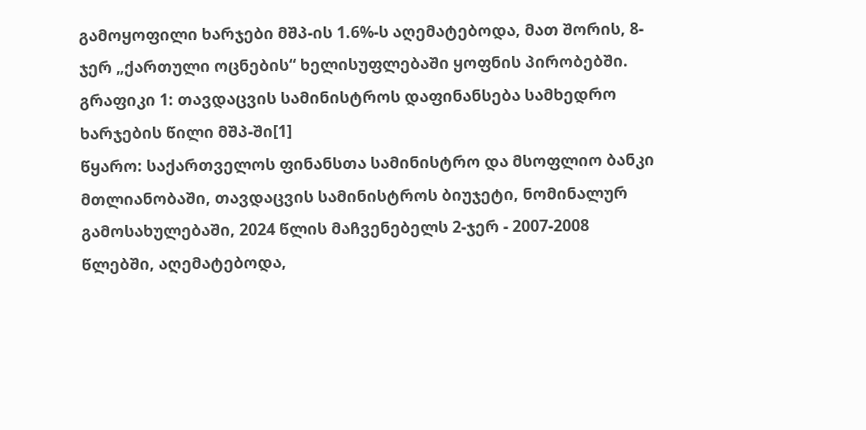გამოყოფილი ხარჯები მშპ-ის 1.6%-ს აღემატებოდა, მათ შორის, 8-ჯერ „ქართული ოცნების“ ხელისუფლებაში ყოფნის პირობებში.
გრაფიკი 1: თავდაცვის სამინისტროს დაფინანსება სამხედრო ხარჯების წილი მშპ-ში[1]
წყარო: საქართველოს ფინანსთა სამინისტრო და მსოფლიო ბანკი
მთლიანობაში, თავდაცვის სამინისტროს ბიუჯეტი, ნომინალურ გამოსახულებაში, 2024 წლის მაჩვენებელს 2-ჯერ - 2007-2008 წლებში, აღემატებოდა,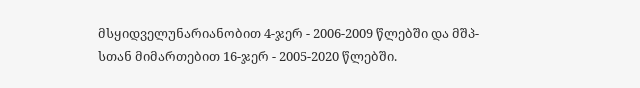მსყიდველუნარიანობით 4-ჯერ - 2006-2009 წლებში და მშპ-სთან მიმართებით 16-ჯერ - 2005-2020 წლებში.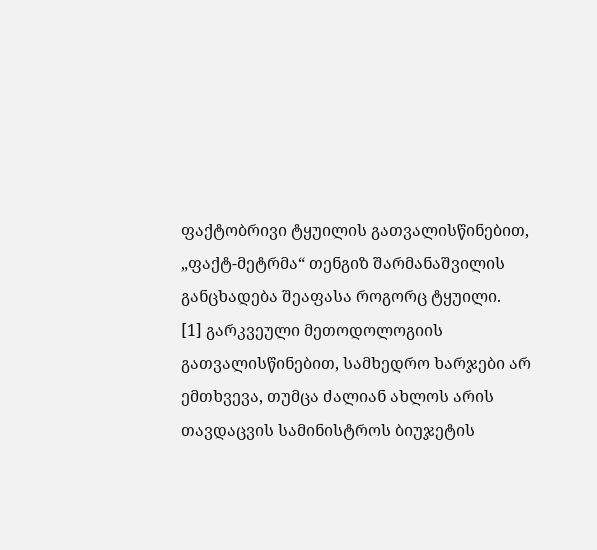ფაქტობრივი ტყუილის გათვალისწინებით, „ფაქტ-მეტრმა“ თენგიზ შარმანაშვილის განცხადება შეაფასა როგორც ტყუილი.
[1] გარკვეული მეთოდოლოგიის გათვალისწინებით, სამხედრო ხარჯები არ ემთხვევა, თუმცა ძალიან ახლოს არის თავდაცვის სამინისტროს ბიუჯეტის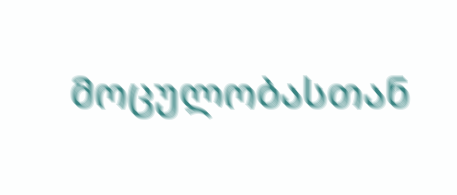მოცულობასთან